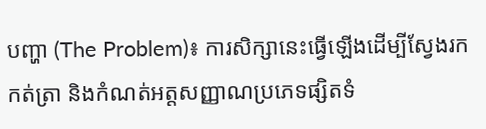បញ្ហា (The Problem)៖ ការសិក្សានេះធ្វើឡើងដើម្បីស្វែងរក កត់ត្រា និងកំណត់អត្តសញ្ញាណប្រភេទផ្សិតទំ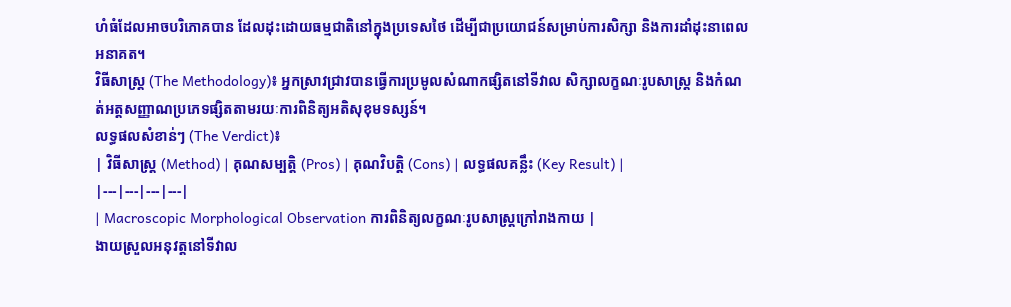ហំធំដែលអាចបរិភោគបាន ដែលដុះដោយធម្មជាតិនៅក្នុងប្រទេសថៃ ដើម្បីជាប្រយោជន៍សម្រាប់ការសិក្សា និងការដាំដុះនាពេលអនាគត។
វិធីសាស្ត្រ (The Methodology)៖ អ្នកស្រាវជ្រាវបានធ្វើការប្រមូលសំណាកផ្សិតនៅទីវាល សិក្សាលក្ខណៈរូបសាស្ត្រ និងកំណត់អត្តសញ្ញាណប្រភេទផ្សិតតាមរយៈការពិនិត្យអតិសុខុមទស្សន៍។
លទ្ធផលសំខាន់ៗ (The Verdict)៖
| វិធីសាស្ត្រ (Method) | គុណសម្បត្តិ (Pros) | គុណវិបត្តិ (Cons) | លទ្ធផលគន្លឹះ (Key Result) |
|---|---|---|---|
| Macroscopic Morphological Observation ការពិនិត្យលក្ខណៈរូបសាស្ត្រក្រៅរាងកាយ |
ងាយស្រួលអនុវត្តនៅទីវាល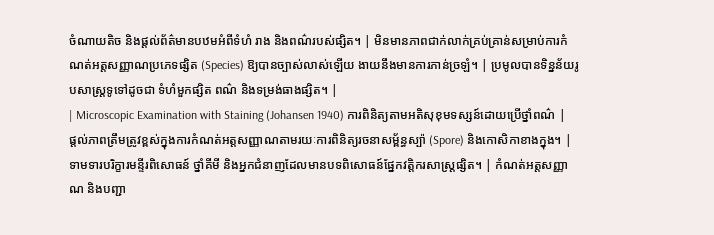ចំណាយតិច និងផ្តល់ព័ត៌មានបឋមអំពីទំហំ រាង និងពណ៌របស់ផ្សិត។ | មិនមានភាពជាក់លាក់គ្រប់គ្រាន់សម្រាប់ការកំណត់អត្តសញ្ញាណប្រភេទផ្សិត (Species) ឱ្យបានច្បាស់លាស់ឡើយ ងាយនឹងមានការភាន់ច្រឡំ។ | ប្រមូលបានទិន្នន័យរូបសាស្ត្រទូទៅដូចជា ទំហំមួកផ្សិត ពណ៌ និងទម្រង់ធាងផ្សិត។ |
| Microscopic Examination with Staining (Johansen 1940) ការពិនិត្យតាមអតិសុខុមទស្សន៍ដោយប្រើថ្នាំពណ៌ |
ផ្តល់ភាពត្រឹមត្រូវខ្ពស់ក្នុងការកំណត់អត្តសញ្ញាណតាមរយៈការពិនិត្យរចនាសម្ព័ន្ធស្ប៉ា (Spore) និងកោសិកាខាងក្នុង។ | ទាមទារបរិក្ខារមន្ទីរពិសោធន៍ ថ្នាំគីមី និងអ្នកជំនាញដែលមានបទពិសោធន៍ផ្នែកវត្តិករសាស្ត្រផ្សិត។ | កំណត់អត្តសញ្ញាណ និងបញ្ជា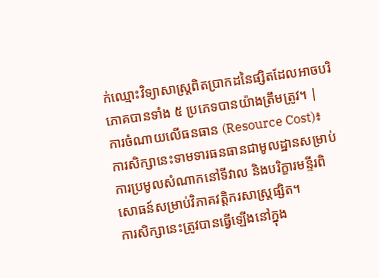ក់ឈ្មោះវិទ្យាសាស្ត្រពិតប្រាកដនៃផ្សិតដែលអាចបរិភោគបានទាំង ៥ ប្រភេទបានយ៉ាងត្រឹមត្រូវ។ |
ការចំណាយលើធនធាន (Resource Cost)៖ ការសិក្សានេះទាមទារធនធានជាមូលដ្ឋានសម្រាប់ការប្រមូលសំណាកនៅទីវាល និងបរិក្ខារមន្ទីរពិសោធន៍សម្រាប់វិភាគវត្តិករសាស្ត្រផ្សិត។
ការសិក្សានេះត្រូវបានធ្វើឡើងនៅក្នុង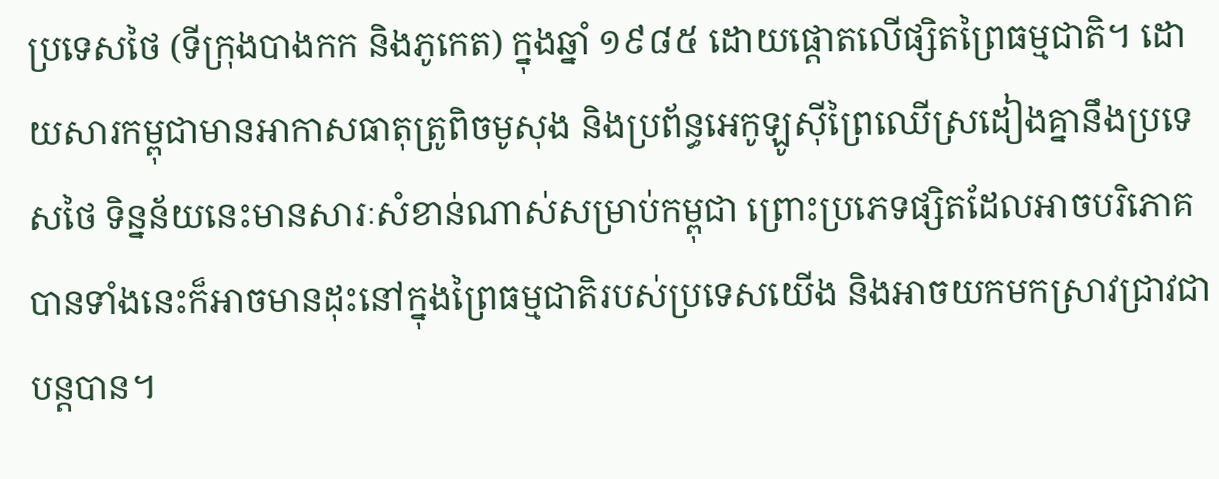ប្រទេសថៃ (ទីក្រុងបាងកក និងភូកេត) ក្នុងឆ្នាំ ១៩៨៥ ដោយផ្តោតលើផ្សិតព្រៃធម្មជាតិ។ ដោយសារកម្ពុជាមានអាកាសធាតុត្រូពិចមូសុង និងប្រព័ន្ធអេកូឡូស៊ីព្រៃឈើស្រដៀងគ្នានឹងប្រទេសថៃ ទិន្នន័យនេះមានសារៈសំខាន់ណាស់សម្រាប់កម្ពុជា ព្រោះប្រភេទផ្សិតដែលអាចបរិភោគបានទាំងនេះក៏អាចមានដុះនៅក្នុងព្រៃធម្មជាតិរបស់ប្រទេសយើង និងអាចយកមកស្រាវជ្រាវជាបន្តបាន។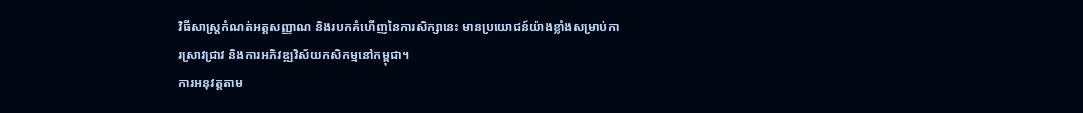វិធីសាស្ត្រកំណត់អត្តសញ្ញាណ និងរបកគំហើញនៃការសិក្សានេះ មានប្រយោជន៍យ៉ាងខ្លាំងសម្រាប់ការស្រាវជ្រាវ និងការអភិវឌ្ឍវិស័យកសិកម្មនៅកម្ពុជា។
ការអនុវត្តតាម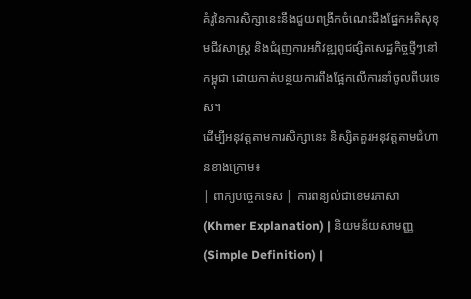គំរូនៃការសិក្សានេះនឹងជួយពង្រីកចំណេះដឹងផ្នែកអតិសុខុមជីវសាស្ត្រ និងជំរុញការអភិវឌ្ឍពូជផ្សិតសេដ្ឋកិច្ចថ្មីៗនៅកម្ពុជា ដោយកាត់បន្ថយការពឹងផ្អែកលើការនាំចូលពីបរទេស។
ដើម្បីអនុវត្តតាមការសិក្សានេះ និស្សិតគួរអនុវត្តតាមជំហានខាងក្រោម៖
| ពាក្យបច្ចេកទេស | ការពន្យល់ជាខេមរភាសា (Khmer Explanation) | និយមន័យសាមញ្ញ (Simple Definition) |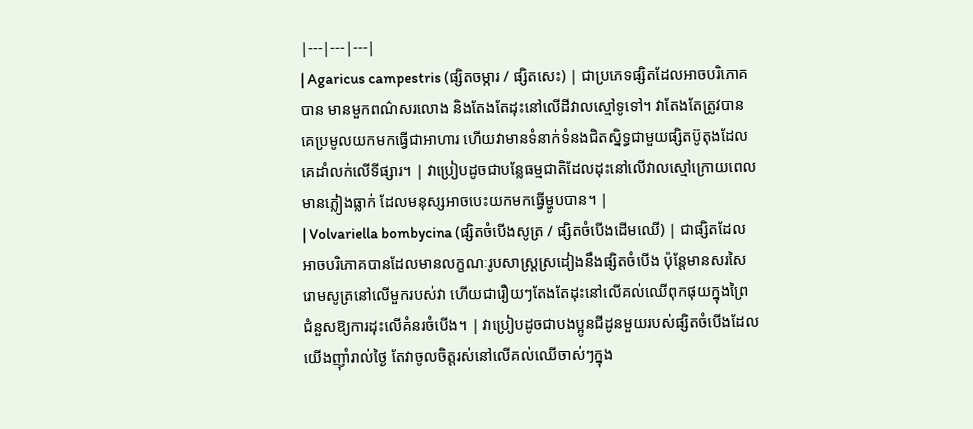|---|---|---|
| Agaricus campestris (ផ្សិតចម្ការ / ផ្សិតសេះ) | ជាប្រភេទផ្សិតដែលអាចបរិភោគបាន មានមួកពណ៌សរលោង និងតែងតែដុះនៅលើដីវាលស្មៅទូទៅ។ វាតែងតែត្រូវបានគេប្រមូលយកមកធ្វើជាអាហារ ហើយវាមានទំនាក់ទំនងជិតស្និទ្ធជាមួយផ្សិតប៊ូតុងដែលគេដាំលក់លើទីផ្សារ។ | វាប្រៀបដូចជាបន្លែធម្មជាតិដែលដុះនៅលើវាលស្មៅក្រោយពេលមានភ្លៀងធ្លាក់ ដែលមនុស្សអាចបេះយកមកធ្វើម្ហូបបាន។ |
| Volvariella bombycina (ផ្សិតចំបើងសូត្រ / ផ្សិតចំបើងដើមឈើ) | ជាផ្សិតដែលអាចបរិភោគបានដែលមានលក្ខណៈរូបសាស្ត្រស្រដៀងនឹងផ្សិតចំបើង ប៉ុន្តែមានសរសៃរោមសូត្រនៅលើមួករបស់វា ហើយជារឿយៗតែងតែដុះនៅលើគល់ឈើពុកផុយក្នុងព្រៃ ជំនួសឱ្យការដុះលើគំនរចំបើង។ | វាប្រៀបដូចជាបងប្អូនជីដូនមួយរបស់ផ្សិតចំបើងដែលយើងញ៉ាំរាល់ថ្ងៃ តែវាចូលចិត្តរស់នៅលើគល់ឈើចាស់ៗក្នុង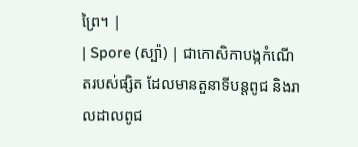ព្រៃ។ |
| Spore (ស្ប៉ា) | ជាកោសិកាបង្កកំណើតរបស់ផ្សិត ដែលមានតួនាទីបន្តពូជ និងរាលដាលពូជ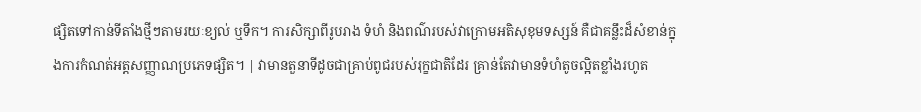ផ្សិតទៅកាន់ទីតាំងថ្មីៗតាមរយៈខ្យល់ ឬទឹក។ ការសិក្សាពីរូបរាង ទំហំ និងពណ៌របស់វាក្រោមអតិសុខុមទស្សន៍ គឺជាគន្លឹះដ៏សំខាន់ក្នុងការកំណត់អត្តសញ្ញាណប្រភេទផ្សិត។ | វាមានតួនាទីដូចជាគ្រាប់ពូជរបស់រុក្ខជាតិដែរ គ្រាន់តែវាមានទំហំតូចល្អិតខ្លាំងរហូត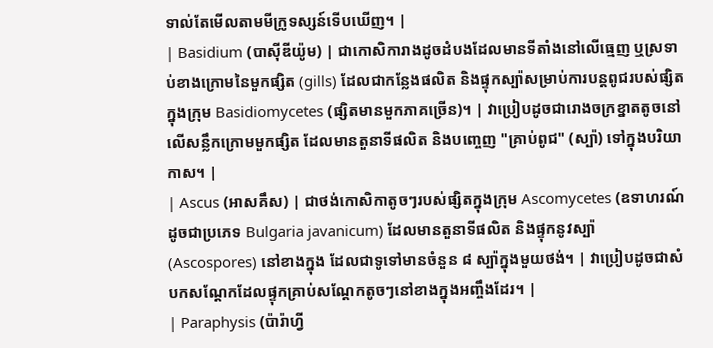ទាល់តែមើលតាមមីក្រូទស្សន៍ទើបឃើញ។ |
| Basidium (បាស៊ីឌីយ៉ូម) | ជាកោសិការាងដូចដំបងដែលមានទីតាំងនៅលើធ្មេញ ឬស្រទាប់ខាងក្រោមនៃមួកផ្សិត (gills) ដែលជាកន្លែងផលិត និងផ្ទុកស្ប៉ាសម្រាប់ការបន្តពូជរបស់ផ្សិតក្នុងក្រុម Basidiomycetes (ផ្សិតមានមួកភាគច្រើន)។ | វាប្រៀបដូចជារោងចក្រខ្នាតតូចនៅលើសន្លឹកក្រោមមួកផ្សិត ដែលមានតួនាទីផលិត និងបញ្ចេញ "គ្រាប់ពូជ" (ស្ប៉ា) ទៅក្នុងបរិយាកាស។ |
| Ascus (អាសគឹស) | ជាថង់កោសិកាតូចៗរបស់ផ្សិតក្នុងក្រុម Ascomycetes (ឧទាហរណ៍ដូចជាប្រភេទ Bulgaria javanicum) ដែលមានតួនាទីផលិត និងផ្ទុកនូវស្ប៉ា (Ascospores) នៅខាងក្នុង ដែលជាទូទៅមានចំនួន ៨ ស្ប៉ាក្នុងមួយថង់។ | វាប្រៀបដូចជាសំបកសណ្តែកដែលផ្ទុកគ្រាប់សណ្តែកតូចៗនៅខាងក្នុងអញ្ចឹងដែរ។ |
| Paraphysis (ប៉ារ៉ាហ្វី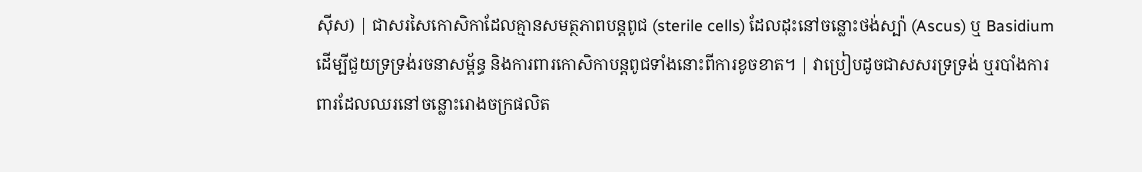ស៊ីស) | ជាសរសៃកោសិកាដែលគ្មានសមត្ថភាពបន្តពូជ (sterile cells) ដែលដុះនៅចន្លោះថង់ស្ប៉ា (Ascus) ឬ Basidium ដើម្បីជួយទ្រទ្រង់រចនាសម្ព័ន្ធ និងការពារកោសិកាបន្តពូជទាំងនោះពីការខូចខាត។ | វាប្រៀបដូចជាសសរទ្រទ្រង់ ឬរបាំងការពារដែលឈរនៅចន្លោះរោងចក្រផលិត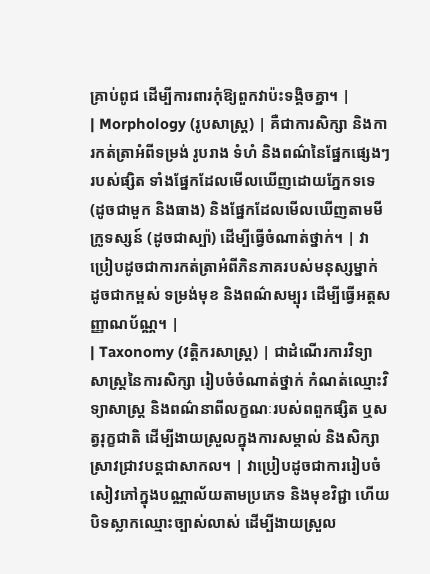គ្រាប់ពូជ ដើម្បីការពារកុំឱ្យពួកវាប៉ះទង្គិចគ្នា។ |
| Morphology (រូបសាស្ត្រ) | គឺជាការសិក្សា និងការកត់ត្រាអំពីទម្រង់ រូបរាង ទំហំ និងពណ៌នៃផ្នែកផ្សេងៗរបស់ផ្សិត ទាំងផ្នែកដែលមើលឃើញដោយភ្នែកទទេ (ដូចជាមួក និងធាង) និងផ្នែកដែលមើលឃើញតាមមីក្រូទស្សន៍ (ដូចជាស្ប៉ា) ដើម្បីធ្វើចំណាត់ថ្នាក់។ | វាប្រៀបដូចជាការកត់ត្រាអំពីភិនភាគរបស់មនុស្សម្នាក់ ដូចជាកម្ពស់ ទម្រង់មុខ និងពណ៌សម្បុរ ដើម្បីធ្វើអត្តសញ្ញាណប័ណ្ណ។ |
| Taxonomy (វត្តិករសាស្ត្រ) | ជាដំណើរការវិទ្យាសាស្ត្រនៃការសិក្សា រៀបចំចំណាត់ថ្នាក់ កំណត់ឈ្មោះវិទ្យាសាស្ត្រ និងពណ៌នាពីលក្ខណៈរបស់ពពួកផ្សិត ឬសត្វរុក្ខជាតិ ដើម្បីងាយស្រួលក្នុងការសម្គាល់ និងសិក្សាស្រាវជ្រាវបន្តជាសាកល។ | វាប្រៀបដូចជាការរៀបចំសៀវភៅក្នុងបណ្ណាល័យតាមប្រភេទ និងមុខវិជ្ជា ហើយបិទស្លាកឈ្មោះច្បាស់លាស់ ដើម្បីងាយស្រួល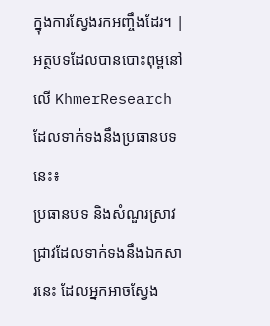ក្នុងការស្វែងរកអញ្ចឹងដែរ។ |
អត្ថបទដែលបានបោះពុម្ពនៅលើ KhmerResearch ដែលទាក់ទងនឹងប្រធានបទនេះ៖
ប្រធានបទ និងសំណួរស្រាវជ្រាវដែលទាក់ទងនឹងឯកសារនេះ ដែលអ្នកអាចស្វែង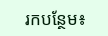រកបន្ថែម៖